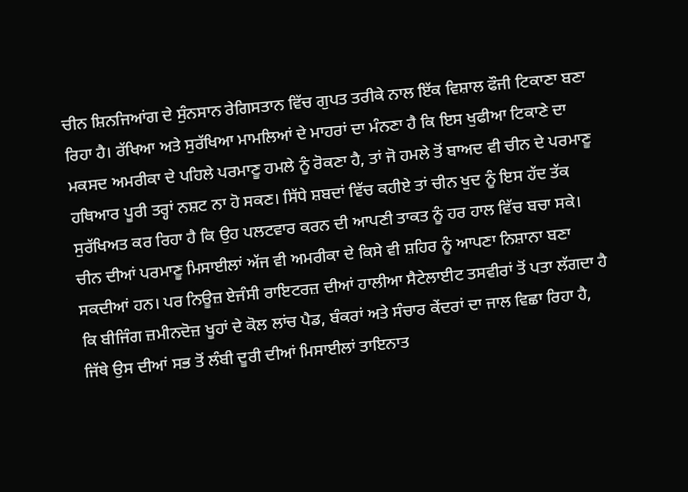ਚੀਨ ਸ਼ਿਨਜਿਆਂਗ ਦੇ ਸੁੰਨਸਾਨ ਰੇਗਿਸਤਾਨ ਵਿੱਚ ਗੁਪਤ ਤਰੀਕੇ ਨਾਲ ਇੱਕ ਵਿਸ਼ਾਲ ਫੌਜੀ ਟਿਕਾਣਾ ਬਣਾ ਰਿਹਾ ਹੈ। ਰੱਖਿਆ ਅਤੇ ਸੁਰੱਖਿਆ ਮਾਮਲਿਆਂ ਦੇ ਮਾਹਰਾਂ ਦਾ ਮੰਨਣਾ ਹੈ ਕਿ ਇਸ ਖੁਫੀਆ ਟਿਕਾਣੇ ਦਾ ਮਕਸਦ ਅਮਰੀਕਾ ਦੇ ਪਹਿਲੇ ਪਰਮਾਣੂ ਹਮਲੇ ਨੂੰ ਰੋਕਣਾ ਹੈ, ਤਾਂ ਜੋ ਹਮਲੇ ਤੋਂ ਬਾਅਦ ਵੀ ਚੀਨ ਦੇ ਪਰਮਾਣੂ ਹਥਿਆਰ ਪੂਰੀ ਤਰ੍ਹਾਂ ਨਸ਼ਟ ਨਾ ਹੋ ਸਕਣ। ਸਿੱਧੇ ਸ਼ਬਦਾਂ ਵਿੱਚ ਕਹੀਏ ਤਾਂ ਚੀਨ ਖੁਦ ਨੂੰ ਇਸ ਹੱਦ ਤੱਕ ਸੁਰੱਖਿਅਤ ਕਰ ਰਿਹਾ ਹੈ ਕਿ ਉਹ ਪਲਟਵਾਰ ਕਰਨ ਦੀ ਆਪਣੀ ਤਾਕਤ ਨੂੰ ਹਰ ਹਾਲ ਵਿੱਚ ਬਚਾ ਸਕੇ। ਚੀਨ ਦੀਆਂ ਪਰਮਾਣੂ ਮਿਸਾਈਲਾਂ ਅੱਜ ਵੀ ਅਮਰੀਕਾ ਦੇ ਕਿਸੇ ਵੀ ਸ਼ਹਿਰ ਨੂੰ ਆਪਣਾ ਨਿਸ਼ਾਨਾ ਬਣਾ ਸਕਦੀਆਂ ਹਨ। ਪਰ ਨਿਊਜ਼ ਏਜੰਸੀ ਰਾਇਟਰਜ਼ ਦੀਆਂ ਹਾਲੀਆ ਸੈਟੇਲਾਈਟ ਤਸਵੀਰਾਂ ਤੋਂ ਪਤਾ ਲੱਗਦਾ ਹੈ ਕਿ ਬੀਜਿੰਗ ਜ਼ਮੀਨਦੋਜ਼ ਖੂਹਾਂ ਦੇ ਕੋਲ ਲਾਂਚ ਪੈਡ, ਬੰਕਰਾਂ ਅਤੇ ਸੰਚਾਰ ਕੇਂਦਰਾਂ ਦਾ ਜਾਲ ਵਿਛਾ ਰਿਹਾ ਹੈ, ਜਿੱਥੇ ਉਸ ਦੀਆਂ ਸਭ ਤੋਂ ਲੰਬੀ ਦੂਰੀ ਦੀਆਂ ਮਿਸਾਈਲਾਂ ਤਾਇਨਾਤ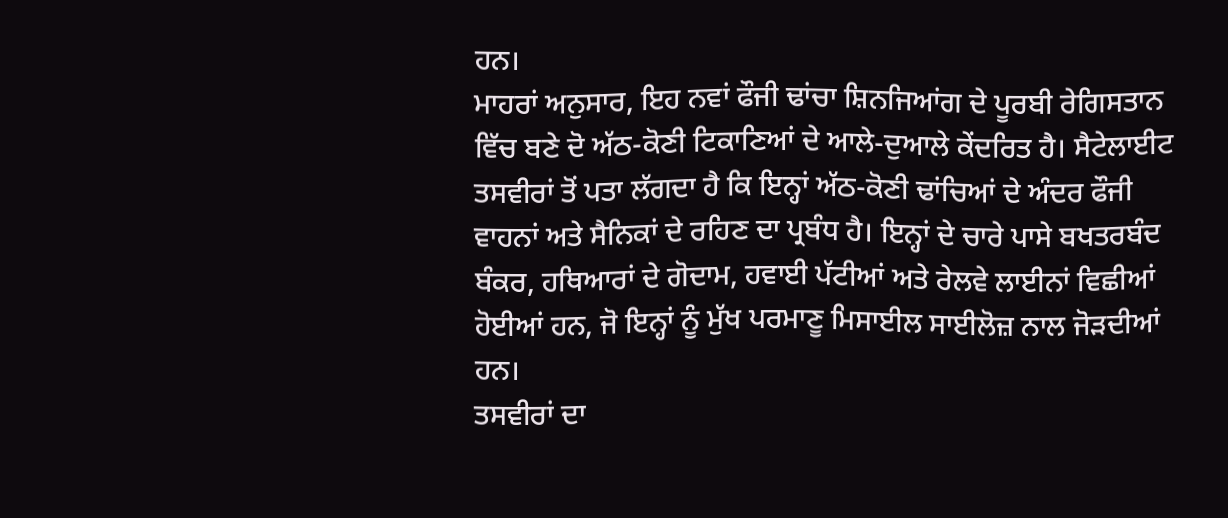ਹਨ।
ਮਾਹਰਾਂ ਅਨੁਸਾਰ, ਇਹ ਨਵਾਂ ਫੌਜੀ ਢਾਂਚਾ ਸ਼ਿਨਜਿਆਂਗ ਦੇ ਪੂਰਬੀ ਰੇਗਿਸਤਾਨ ਵਿੱਚ ਬਣੇ ਦੋ ਅੱਠ-ਕੋਣੀ ਟਿਕਾਣਿਆਂ ਦੇ ਆਲੇ-ਦੁਆਲੇ ਕੇਂਦਰਿਤ ਹੈ। ਸੈਟੇਲਾਈਟ ਤਸਵੀਰਾਂ ਤੋਂ ਪਤਾ ਲੱਗਦਾ ਹੈ ਕਿ ਇਨ੍ਹਾਂ ਅੱਠ-ਕੋਣੀ ਢਾਂਚਿਆਂ ਦੇ ਅੰਦਰ ਫੌਜੀ ਵਾਹਨਾਂ ਅਤੇ ਸੈਨਿਕਾਂ ਦੇ ਰਹਿਣ ਦਾ ਪ੍ਰਬੰਧ ਹੈ। ਇਨ੍ਹਾਂ ਦੇ ਚਾਰੇ ਪਾਸੇ ਬਖਤਰਬੰਦ ਬੰਕਰ, ਹਥਿਆਰਾਂ ਦੇ ਗੋਦਾਮ, ਹਵਾਈ ਪੱਟੀਆਂ ਅਤੇ ਰੇਲਵੇ ਲਾਈਨਾਂ ਵਿਛੀਆਂ ਹੋਈਆਂ ਹਨ, ਜੋ ਇਨ੍ਹਾਂ ਨੂੰ ਮੁੱਖ ਪਰਮਾਣੂ ਮਿਸਾਈਲ ਸਾਈਲੋਜ਼ ਨਾਲ ਜੋੜਦੀਆਂ ਹਨ।
ਤਸਵੀਰਾਂ ਦਾ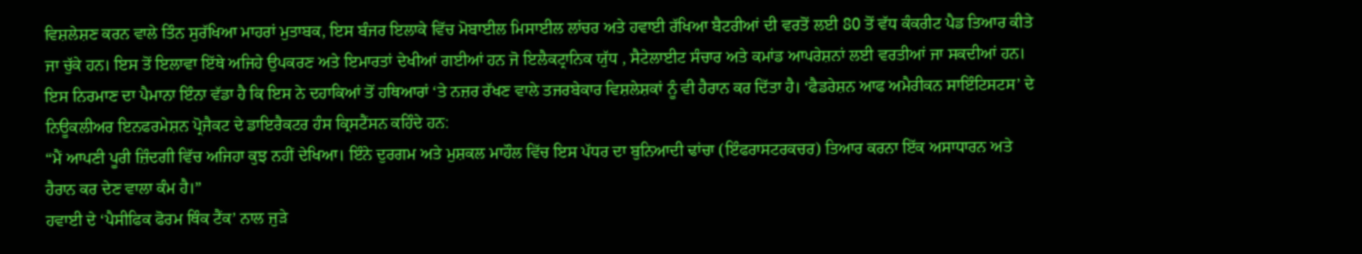ਵਿਸ਼ਲੇਸ਼ਣ ਕਰਨ ਵਾਲੇ ਤਿੰਨ ਸੁਰੱਖਿਆ ਮਾਹਰਾਂ ਮੁਤਾਬਕ, ਇਸ ਬੰਜਰ ਇਲਾਕੇ ਵਿੱਚ ਮੋਬਾਈਲ ਮਿਸਾਈਲ ਲਾਂਚਰ ਅਤੇ ਹਵਾਈ ਰੱਖਿਆ ਬੈਟਰੀਆਂ ਦੀ ਵਰਤੋਂ ਲਈ 80 ਤੋਂ ਵੱਧ ਕੰਕਰੀਟ ਪੈਡ ਤਿਆਰ ਕੀਤੇ ਜਾ ਚੁੱਕੇ ਹਨ। ਇਸ ਤੋਂ ਇਲਾਵਾ ਇੱਥੇ ਅਜਿਹੇ ਉਪਕਰਣ ਅਤੇ ਇਮਾਰਤਾਂ ਦੇਖੀਆਂ ਗਈਆਂ ਹਨ ਜੋ ਇਲੈਕਟ੍ਰਾਨਿਕ ਯੁੱਧ , ਸੈਟੇਲਾਈਟ ਸੰਚਾਰ ਅਤੇ ਕਮਾਂਡ ਆਪਰੇਸ਼ਨਾਂ ਲਈ ਵਰਤੀਆਂ ਜਾ ਸਕਦੀਆਂ ਹਨ।
ਇਸ ਨਿਰਮਾਣ ਦਾ ਪੈਮਾਨਾ ਇੰਨਾ ਵੱਡਾ ਹੈ ਕਿ ਇਸ ਨੇ ਦਹਾਕਿਆਂ ਤੋਂ ਹਥਿਆਰਾਂ ‘ਤੇ ਨਜ਼ਰ ਰੱਖਣ ਵਾਲੇ ਤਜਰਬੇਕਾਰ ਵਿਸ਼ਲੇਸ਼ਕਾਂ ਨੂੰ ਵੀ ਹੈਰਾਨ ਕਰ ਦਿੱਤਾ ਹੈ। ‘ਫੈਡਰੇਸ਼ਨ ਆਫ ਅਮੈਰੀਕਨ ਸਾਇੰਟਿਸਟਸ’ ਦੇ ਨਿਊਕਲੀਅਰ ਇਨਫਰਮੇਸ਼ਨ ਪ੍ਰੋਜੈਕਟ ਦੇ ਡਾਇਰੈਕਟਰ ਹੰਸ ਕ੍ਰਿਸਟੈਂਸਨ ਕਹਿੰਦੇ ਹਨ:
“ਮੈਂ ਆਪਣੀ ਪੂਰੀ ਜ਼ਿੰਦਗੀ ਵਿੱਚ ਅਜਿਹਾ ਕੁਝ ਨਹੀਂ ਦੇਖਿਆ। ਇੰਨੇ ਦੁਰਗਮ ਅਤੇ ਮੁਸ਼ਕਲ ਮਾਹੌਲ ਵਿੱਚ ਇਸ ਪੱਧਰ ਦਾ ਬੁਨਿਆਦੀ ਢਾਂਚਾ (ਇੰਫਰਾਸਟਰਕਚਰ) ਤਿਆਰ ਕਰਨਾ ਇੱਕ ਅਸਾਧਾਰਨ ਅਤੇ ਹੈਰਾਨ ਕਰ ਦੇਣ ਵਾਲਾ ਕੰਮ ਹੈ।”
ਹਵਾਈ ਦੇ ‘ਪੈਸੀਫਿਕ ਫੋਰਮ ਥਿੰਕ ਟੈਂਕ’ ਨਾਲ ਜੁੜੇ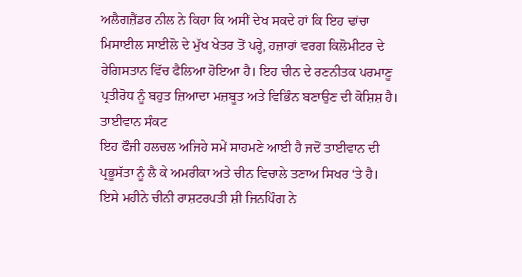ਅਲੈਗਜ਼ੈਂਡਰ ਨੀਲ ਨੇ ਕਿਹਾ ਕਿ ਅਸੀਂ ਦੇਖ ਸਕਦੇ ਹਾਂ ਕਿ ਇਹ ਢਾਂਚਾ ਮਿਸਾਈਲ ਸਾਈਲੋ ਦੇ ਮੁੱਖ ਖੇਤਰ ਤੋਂ ਪਰ੍ਹੇ, ਹਜ਼ਾਰਾਂ ਵਰਗ ਕਿਲੋਮੀਟਰ ਦੇ ਰੇਗਿਸਤਾਨ ਵਿੱਚ ਫੈਲਿਆ ਹੋਇਆ ਹੈ। ਇਹ ਚੀਨ ਦੇ ਰਣਨੀਤਕ ਪਰਮਾਣੂ ਪ੍ਰਤੀਰੋਧ ਨੂੰ ਬਹੁਤ ਜ਼ਿਆਦਾ ਮਜ਼ਬੂਤ ਅਤੇ ਵਿਭਿੰਨ ਬਣਾਉਣ ਦੀ ਕੋਸ਼ਿਸ਼ ਹੈ।
ਤਾਈਵਾਨ ਸੰਕਟ
ਇਹ ਫੌਜੀ ਹਲਚਲ ਅਜਿਹੇ ਸਮੇਂ ਸਾਹਮਣੇ ਆਈ ਹੈ ਜਦੋਂ ਤਾਈਵਾਨ ਦੀ ਪ੍ਰਭੂਸੱਤਾ ਨੂੰ ਲੈ ਕੇ ਅਮਰੀਕਾ ਅਤੇ ਚੀਨ ਵਿਚਾਲੇ ਤਣਾਅ ਸਿਖਰ ‘ਤੇ ਹੈ। ਇਸੇ ਮਹੀਨੇ ਚੀਨੀ ਰਾਸ਼ਟਰਪਤੀ ਸ਼ੀ ਜਿਨਪਿੰਗ ਨੇ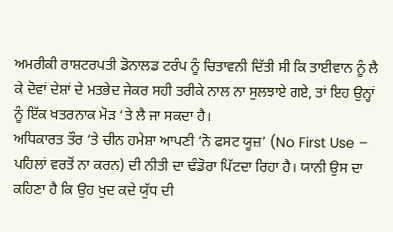ਅਮਰੀਕੀ ਰਾਸ਼ਟਰਪਤੀ ਡੋਨਾਲਡ ਟਰੰਪ ਨੂੰ ਚਿਤਾਵਨੀ ਦਿੱਤੀ ਸੀ ਕਿ ਤਾਈਵਾਨ ਨੂੰ ਲੈ ਕੇ ਦੋਵਾਂ ਦੇਸ਼ਾਂ ਦੇ ਮਤਭੇਦ ਜੇਕਰ ਸਹੀ ਤਰੀਕੇ ਨਾਲ ਨਾ ਸੁਲਝਾਏ ਗਏ, ਤਾਂ ਇਹ ਉਨ੍ਹਾਂ ਨੂੰ ਇੱਕ ਖਤਰਨਾਕ ਮੋੜ ‘ਤੇ ਲੈ ਜਾ ਸਕਦਾ ਹੈ।
ਅਧਿਕਾਰਤ ਤੌਰ ‘ਤੇ ਚੀਨ ਹਮੇਸ਼ਾ ਆਪਣੀ ‘ਨੋ ਫਸਟ ਯੂਜ਼’ (No First Use – ਪਹਿਲਾਂ ਵਰਤੋਂ ਨਾ ਕਰਨ) ਦੀ ਨੀਤੀ ਦਾ ਢੰਡੋਰਾ ਪਿੱਟਦਾ ਰਿਹਾ ਹੈ। ਯਾਨੀ ਉਸ ਦਾ ਕਹਿਣਾ ਹੈ ਕਿ ਉਹ ਖੁਦ ਕਦੇ ਯੁੱਧ ਦੀ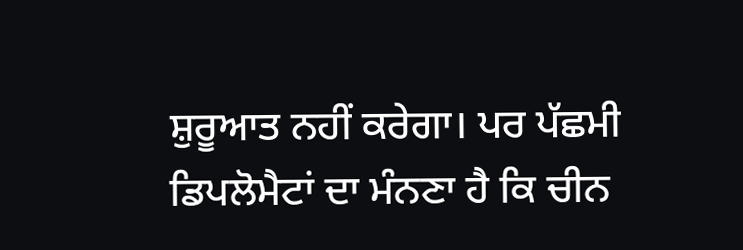ਸ਼ੁਰੂਆਤ ਨਹੀਂ ਕਰੇਗਾ। ਪਰ ਪੱਛਮੀ ਡਿਪਲੋਮੈਟਾਂ ਦਾ ਮੰਨਣਾ ਹੈ ਕਿ ਚੀਨ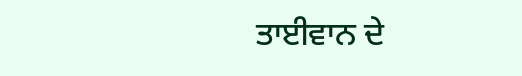ਤਾਈਵਾਨ ਦੇ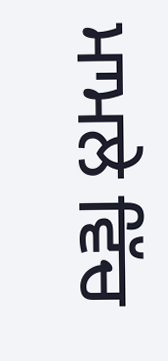ਮਾਮਲੇ ਵਿੱਚ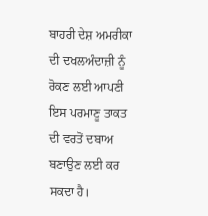ਬਾਹਰੀ ਦੇਸ਼ ਅਮਰੀਕਾ ਦੀ ਦਖਲਅੰਦਾਜ਼ੀ ਨੂੰ ਰੋਕਣ ਲਈ ਆਪਣੀ ਇਸ ਪਰਮਾਣੂ ਤਾਕਤ ਦੀ ਵਰਤੋਂ ਦਬਾਅ ਬਣਾਉਣ ਲਈ ਕਰ ਸਕਦਾ ਹੈ।